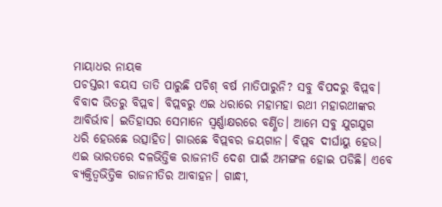ମାୟାଧର ନାୟକ
ପଚସ୍ତରୀ ବୟସ ତାତି ପାରୁଛି ପଚିଶ୍ ବର୍ଷ ମାତିପାରୁନି? ସବୁ ବିପଦରୁ ବିପ୍ଲବ। ବିବାଦ ଭିତରୁ ବିପ୍ଲବ। ବିପ୍ଲବରୁ ଏଇ ଧରାରେ ମହାମହା ରଥୀ ମହାରଥୀଙ୍କର ଆବିର୍ଭାବ। ଇତିହାସର ସେମାନେ ସ୍ୱର୍ଣ୍ଣାକ୍ଷରରେ ବର୍ଣ୍ଣିତ। ଆମେ ସବୁ ଯୁଗଯୁଗ ଧରି ହେଉଛେ ଉତ୍ସାହିତ। ଗାଉଛେ ବିପ୍ଲବର ଜୟଗାନ। ବିପ୍ଲବ ଦୀର୍ଘାୟୁ ହେଉ।
ଏଇ ଭାରତରେ ଦଳଭିତ୍ତିକ ରାଜନୀତି ଦେଶ ପାଇଁ ଅମଙ୍ଗଳ ହୋଇ ପଡିଛି। ଏବେ ବ୍ୟକ୍ତିତ୍ୱଭିତ୍ତିକ ରାଜନୀତିର ଆବାହନ। ଗାନ୍ଧୀ,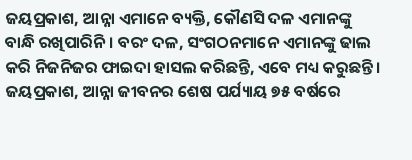ଜୟପ୍ରକାଶ, ଆନ୍ନା ଏମାନେ ବ୍ୟକ୍ତି, କୌଣସି ଦଳ ଏମାନଙ୍କୁ ବାନ୍ଧି ରଖିପାରିନି। ବରଂ ଦଳ, ସଂଗଠନମାନେ ଏମାନଙ୍କୁ ଢାଲ କରି ନିଜନିଜର ଫାଇଦା ହାସଲ କରିଛନ୍ତି, ଏବେ ମଧ୍ୟ କରୁଛନ୍ତି। ଜୟପ୍ରକାଶ, ଆନ୍ନା ଜୀବନର ଶେଷ ପର୍ଯ୍ୟାୟ ୭୫ ବର୍ଷରେ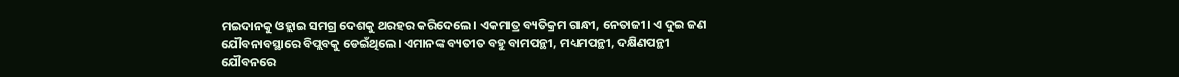ମଇଦାନକୁ ଓହ୍ଲାଇ ସମଗ୍ର ଦେଶକୁ ଥରହର କରିଦେଲେ। ଏକମାତ୍ର ବ୍ୟତିକ୍ରମ ଗାନ୍ଧୀ, ନେତାଜୀ। ଏ ଦୁଇ ଜଣ ଯୌବନାବସ୍ଥାରେ ବିପ୍ଲବକୁ ଡେଇଁଥିଲେ। ଏମାନଙ୍କ ବ୍ୟତୀତ ବହୁ ବାମପନ୍ଥୀ, ମଧ୍ୟମପନ୍ଥୀ, ଦକ୍ଷିଣପନ୍ଥୀ ଯୌବନରେ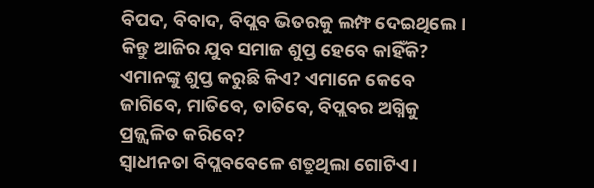ବିପଦ, ବିବାଦ, ବିପ୍ଲବ ଭିତରକୁ ଲମ୍ଫ ଦେଇଥିଲେ। କିନ୍ତୁ ଆଜିର ଯୁବ ସମାଜ ଶୁପ୍ତ ହେବେ କାହିଁକି? ଏମାନଙ୍କୁ ଶୁପ୍ତ କରୁଛି କିଏ? ଏମାନେ କେବେ ଜାଗିବେ, ମାତିବେ, ତାତିବେ, ବିପ୍ଲବର ଅଗ୍ନିକୁ ପ୍ରଜ୍ଜ୍ୱଳିତ କରିବେ?
ସ୍ୱାଧୀନତା ବିପ୍ଲବବେଳେ ଶତ୍ରୁଥିଲା ଗୋଟିଏ।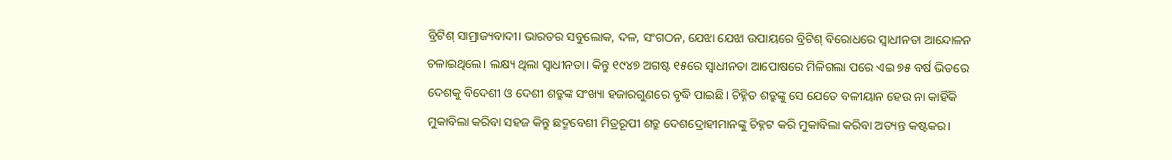ବ୍ରିଟିଶ୍ ସାମ୍ରାଜ୍ୟବାଦୀ। ଭାରତର ସବୁଲୋକ, ଦଳ, ସଂଗଠନ, ଯେଝା ଯେଝା ଉପାୟରେ ବ୍ରିଟିଶ୍ ବିରୋଧରେ ସ୍ୱାଧୀନତା ଆନ୍ଦୋଳନ ଚଳାଇଥିଲେ। ଲକ୍ଷ୍ୟ ଥିଲା ସ୍ୱାଧୀନତା। କିନ୍ତୁ ୧୯୪୭ ଅଗଷ୍ଟ ୧୫ରେ ସ୍ୱାଧୀନତା ଆପୋଷରେ ମିଳିଗଲା ପରେ ଏଇ ୭୫ ବର୍ଷ ଭିତରେ ଦେଶକୁ ବିଦେଶୀ ଓ ଦେଶୀ ଶତ୍ରୁଙ୍କ ସଂଖ୍ୟା ହଜାରଗୁଣରେ ବୃଦ୍ଧି ପାଇଛି। ଚିହ୍ନିତ ଶତ୍ରୁଙ୍କୁ ସେ ଯେତେ ବଳୀୟାନ ହେଉ ନା କାହିଁକି ମୁକାବିଲା କରିବା ସହଜ କିନ୍ତୁ ଛଦ୍ମବେଶୀ ମିତ୍ରରୂପୀ ଶତ୍ରୁ ଦେଶଦ୍ରୋହୀମାନଙ୍କୁ ଚିହ୍ନଟ କରି ମୁକାବିଲା କରିବା ଅତ୍ୟନ୍ତ କଷ୍ଟକର।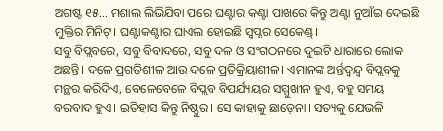ଅଗଷ୍ଟ ୧୫... ମଶାଲ ଲିଭିଯିବା ପରେ ଘଣ୍ଟାର କଣ୍ଟା ପାଖରେ କିନ୍ତୁ ଅଣ୍ଟା ନୁଆଁଇ ଦେଇଛି ମୁକ୍ତିର ମିନିଟ୍। ଘଣ୍ଟାକଣ୍ଟାର ଘାଏଲ ହୋଇଛି ସ୍ୱପ୍ନର ସେକେଣ୍ଡ୍।
ସବୁ ବିପ୍ଲବରେ, ସବୁ ବିବାଦରେ, ସବୁ ଦଳ ଓ ସଂଗଠନରେ ଦୁଇଟି ଧାରାରେ ଲୋକ ଅଛନ୍ତି। ଦଳେ ପ୍ରଗତିଶୀଳ ଆଉ ଦଳେ ପ୍ରତିକ୍ରିୟାଶୀଳ। ଏମାନଙ୍କ ଅର୍ନ୍ତଦ୍ୱନ୍ଦ୍ୱ ବିପ୍ଲବକୁ ମନ୍ଥର କରିଦିଏ, ବେଳେବେଳେ ବିପ୍ଲବ ବିପର୍ଯ୍ୟୟର ସମ୍ମୁଖୀନ ହୁଏ, ବହୁ ସମୟ ବରବାଦ ହୁଏ। ଇତିହାସ କିନ୍ତୁ ନିଷ୍ଠୁର। ସେ କାହାକୁ ଛାଡ଼େନା। ସତ୍ୟକୁ ଯେଭଳି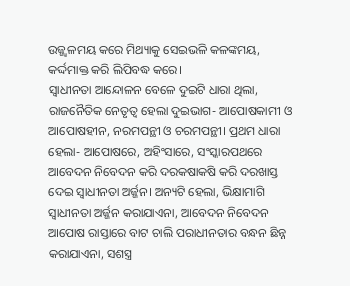ଉଜ୍ଜ୍ୱଳମୟ କରେ ମିଥ୍ୟାକୁ ସେଇଭଳି କଳଙ୍କମୟ, କର୍ଦ୍ଦମାକ୍ତ କରି ଲିପିବଦ୍ଧ କରେ।
ସ୍ୱାଧୀନତା ଆନ୍ଦୋଳନ ବେଳେ ଦୁଇଟି ଧାରା ଥିଲା, ରାଜନୈତିକ ନେତୃତ୍ୱ ହେଲା ଦୁଇଭାଗ- ଆପୋଷକାମୀ ଓ ଆପୋଷହୀନ, ନରମପନ୍ଥୀ ଓ ଚରମପନ୍ଥୀ। ପ୍ରଥମ ଧାରା ହେଲା- ଆପୋଷରେ, ଅହିଂସାରେ, ସଂସ୍କାରପଥରେ ଆବେଦନ ନିବେଦନ କରି ଦରକଷାକଷି କରି ଦରଖାସ୍ତ ଦେଇ ସ୍ୱାଧୀନତା ଅର୍ଜ୍ଜନ। ଅନ୍ୟଟି ହେଲା, ଭିକ୍ଷାମାଗି ସ୍ୱାଧୀନତା ଅର୍ଜ୍ଜନ କରାଯାଏନା, ଆବେଦନ ନିବେଦନ ଆପୋଷ ରାସ୍ତାରେ ବାଟ ଚାଲି ପରାଧୀନତାର ବନ୍ଧନ ଛିନ୍ନ କରାଯାଏନା, ସଶସ୍ତ୍ର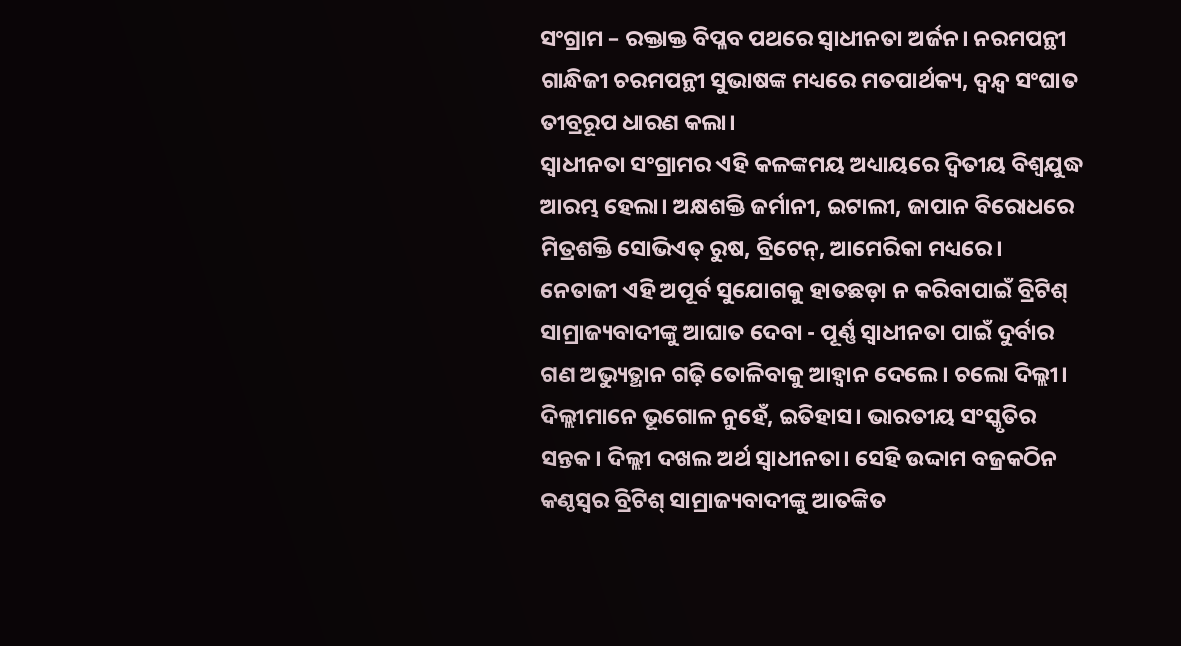ସଂଗ୍ରାମ – ରକ୍ତାକ୍ତ ବିପ୍ଳବ ପଥରେ ସ୍ୱାଧୀନତା ଅର୍ଜନ। ନରମପନ୍ଥୀ ଗାନ୍ଧିଜୀ ଚରମପନ୍ଥୀ ସୁଭାଷଙ୍କ ମଧ୍ୟରେ ମତପାର୍ଥକ୍ୟ, ଦ୍ୱନ୍ଦ୍ୱ ସଂଘାତ ତୀବ୍ରରୂପ ଧାରଣ କଲା।
ସ୍ୱାଧୀନତା ସଂଗ୍ରାମର ଏହି କଳଙ୍କମୟ ଅଧ୍ୟାୟରେ ଦ୍ୱିତୀୟ ବିଶ୍ୱଯୁଦ୍ଧ ଆରମ୍ଭ ହେଲା। ଅକ୍ଷଶକ୍ତି ଜର୍ମାନୀ, ଇଟାଲୀ, ଜାପାନ ବିରୋଧରେ ମିତ୍ରଶକ୍ତି ସୋଭିଏତ୍ ରୁଷ, ବ୍ରିଟେନ୍, ଆମେରିକା ମଧ୍ୟରେ। ନେତାଜୀ ଏହି ଅପୂର୍ବ ସୁଯୋଗକୁ ହାତଛଡ଼ା ନ କରିବାପାଇଁ ବ୍ରିଟିଶ୍ ସାମ୍ରାଜ୍ୟବାଦୀଙ୍କୁ ଆଘାତ ଦେବା - ପୂର୍ଣ୍ଣ ସ୍ୱାଧୀନତା ପାଇଁ ଦୁର୍ବାର ଗଣ ଅଭ୍ୟୁତ୍ଥାନ ଗଢ଼ି ତୋଳିବାକୁ ଆହ୍ୱାନ ଦେଲେ। ଚଲୋ ଦିଲ୍ଲୀ। ଦିଲ୍ଲୀମାନେ ଭୂଗୋଳ ନୁହେଁ, ଇତିହାସ। ଭାରତୀୟ ସଂସ୍କୃତିର ସନ୍ତକ। ଦିଲ୍ଲୀ ଦଖଲ ଅର୍ଥ ସ୍ୱାଧୀନତା। ସେହି ଉଦ୍ଦାମ ବଜ୍ରକଠିନ କଣ୍ଠସ୍ୱର ବ୍ରିଟିଶ୍ ସାମ୍ରାଜ୍ୟବାଦୀଙ୍କୁ ଆତଙ୍କିତ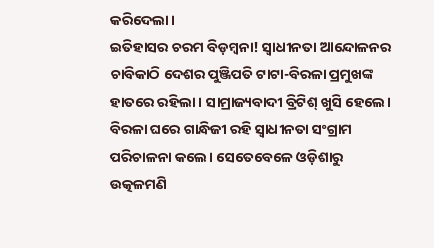କରିଦେଲା।
ଇତିହାସର ଚରମ ବିଡ଼ମ୍ବନା! ସ୍ୱାଧୀନତା ଆନ୍ଦୋଳନର ଚାବିକାଠି ଦେଶର ପୁଞ୍ଜିପତି ଟାଟା-ବିରଳା ପ୍ରମୁଖଙ୍କ ହାତରେ ରହିଲା। ସାମ୍ରାଜ୍ୟବାଦୀ ବ୍ରିଟିଶ୍ ଖୁସି ହେଲେ। ବିରଳା ଘରେ ଗାନ୍ଧିଜୀ ରହି ସ୍ୱାଧୀନତା ସଂଗ୍ରାମ ପରିଚାଳନା କଲେ। ସେତେବେଳେ ଓଡ଼ିଶାରୁ ଉତ୍କଳମଣି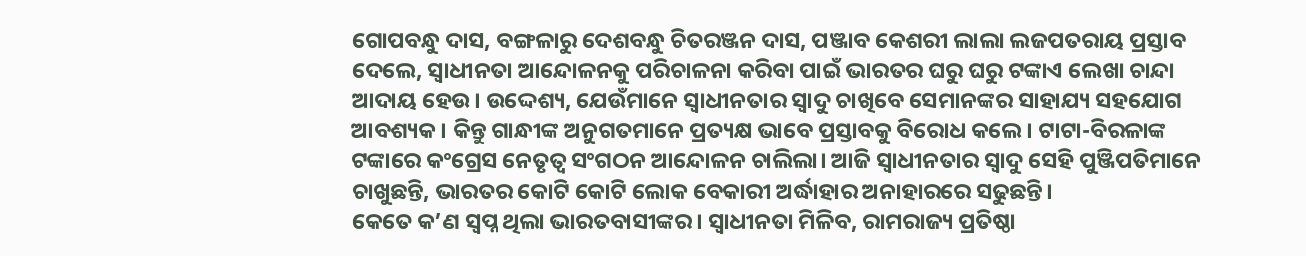ଗୋପବନ୍ଧୁ ଦାସ, ବଙ୍ଗଳାରୁ ଦେଶବନ୍ଧୁ ଚିତରଞ୍ଜନ ଦାସ, ପଞ୍ଜାବ କେଶରୀ ଲାଲା ଲଜପତରାୟ ପ୍ରସ୍ତାବ ଦେଲେ, ସ୍ୱାଧୀନତା ଆନ୍ଦୋଳନକୁ ପରିଚାଳନା କରିବା ପାଇଁ ଭାରତର ଘରୁ ଘରୁ ଟଙ୍କାଏ ଲେଖା ଚାନ୍ଦା ଆଦାୟ ହେଉ। ଉଦ୍ଦେଶ୍ୟ, ଯେଉଁମାନେ ସ୍ୱାଧୀନତାର ସ୍ୱାଦୁ ଚାଖିବେ ସେମାନଙ୍କର ସାହାଯ୍ୟ ସହଯୋଗ ଆବଶ୍ୟକ। କିନ୍ତୁ ଗାନ୍ଧୀଙ୍କ ଅନୁଗତମାନେ ପ୍ରତ୍ୟକ୍ଷ ଭାବେ ପ୍ରସ୍ତାବକୁ ବିରୋଧ କଲେ। ଟାଟା-ବିରଳାଙ୍କ ଟଙ୍କାରେ କଂଗ୍ରେସ ନେତୃତ୍ୱ ସଂଗଠନ ଆନ୍ଦୋଳନ ଚାଲିଲା। ଆଜି ସ୍ୱାଧୀନତାର ସ୍ୱାଦୁ ସେହି ପୁଞ୍ଜିପତିମାନେ ଚାଖୁଛନ୍ତି, ଭାରତର କୋଟି କୋଟି ଲୋକ ବେକାରୀ ଅର୍ଦ୍ଧାହାର ଅନାହାରରେ ସଢୁଛନ୍ତି।
କେତେ କ’ଣ ସ୍ୱପ୍ନ ଥିଲା ଭାରତବାସୀଙ୍କର। ସ୍ୱାଧୀନତା ମିଳିବ, ରାମରାଜ୍ୟ ପ୍ରତିଷ୍ଠା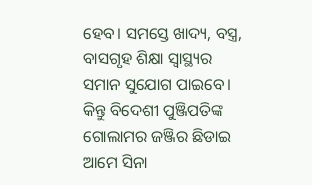ହେବ। ସମସ୍ତେ ଖାଦ୍ୟ, ବସ୍ତ୍ର, ବାସଗୃହ ଶିକ୍ଷା ସ୍ୱାସ୍ଥ୍ୟର ସମାନ ସୁଯୋଗ ପାଇବେ। କିନ୍ତୁ ବିଦେଶୀ ପୁଞ୍ଜିପତିଙ୍କ ଗୋଲାମର ଜଞ୍ଜିର ଛିଡାଇ ଆମେ ସିନା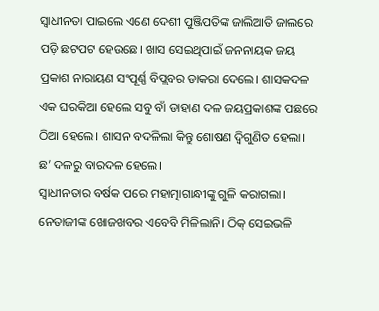ସ୍ୱାଧୀନତା ପାଇଲେ ଏଣେ ଦେଶୀ ପୁଞ୍ଜିପତିଙ୍କ ଜାଲିଆତି ଜାଲରେ ପଡ଼ି ଛଟପଟ ହେଉଛେ। ଖାସ ସେଇଥିପାଇଁ ଜନନାୟକ ଜୟ ପ୍ରକାଶ ନାରାୟଣ ସଂପୂର୍ଣ୍ଣ ବିପ୍ଲବର ଡାକରା ଦେଲେ। ଶାସକଦଳ ଏକ ଘରକିଆ ହେଲେ ସବୁ ବାଁ ଡାହାଣ ଦଳ ଜୟପ୍ରକାଶଙ୍କ ପଛରେ ଠିଆ ହେଲେ। ଶାସନ ବଦଳିଲା କିନ୍ତୁ ଶୋଷଣ ଦ୍ୱିଗୁଣିତ ହେଲା। ଛ’ ଦଳରୁ ବାରଦଳ ହେଲେ।
ସ୍ୱାଧୀନତାର ବର୍ଷକ ପରେ ମହାତ୍ମାଗାନ୍ଧୀଙ୍କୁ ଗୁଳି କରାଗଲା। ନେତାଜୀଙ୍କ ଖୋଜଖବର ଏବେବି ମିଳିଲାନି। ଠିକ୍ ସେଇଭଳି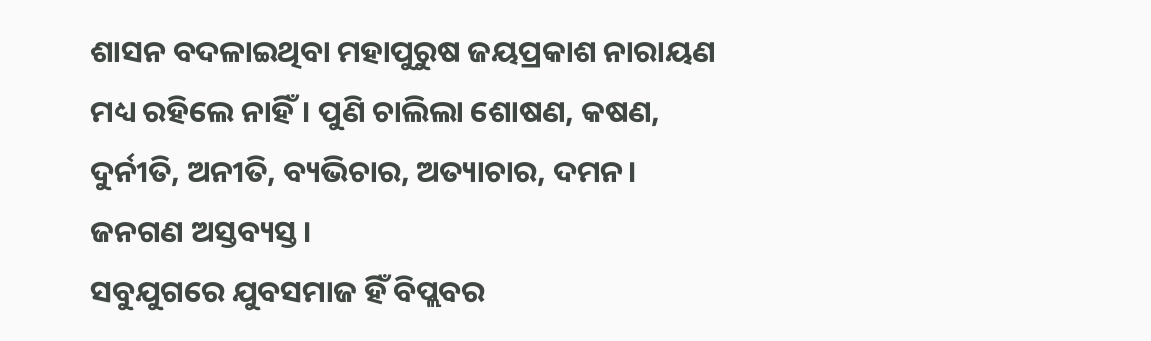ଶାସନ ବଦଳାଇଥିବା ମହାପୁରୁଷ ଜୟପ୍ରକାଶ ନାରାୟଣ ମଧ୍ୟ ରହିଲେ ନାହିଁ। ପୁଣି ଚାଲିଲା ଶୋଷଣ, କଷଣ, ଦୁର୍ନୀତି, ଅନୀତି, ବ୍ୟଭିଚାର, ଅତ୍ୟାଚାର, ଦମନ। ଜନଗଣ ଅସ୍ତବ୍ୟସ୍ତ।
ସବୁଯୁଗରେ ଯୁବସମାଜ ହିଁ ବିପ୍ଲବର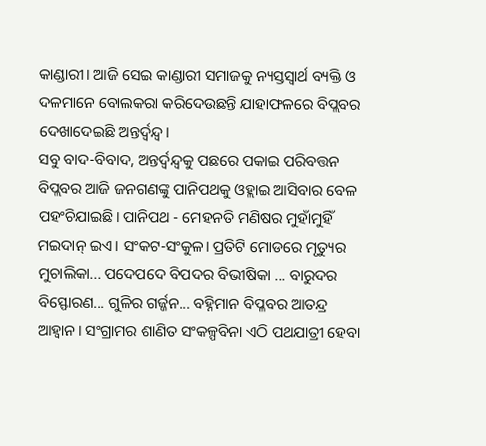କାଣ୍ଡାରୀ। ଆଜି ସେଇ କାଣ୍ଡାରୀ ସମାଜକୁ ନ୍ୟସ୍ତସ୍ୱାର୍ଥ ବ୍ୟକ୍ତି ଓ ଦଳମାନେ ବୋଲକରା କରିଦେଉଛନ୍ତି ଯାହାଫଳରେ ବିପ୍ଲବର ଦେଖାଦେଇଛି ଅନ୍ତର୍ଦ୍ୱନ୍ଦ୍ୱ।
ସବୁ ବାଦ-ବିବାଦ, ଅନ୍ତର୍ଦ୍ୱନ୍ଦ୍ୱକୁ ପଛରେ ପକାଇ ପରିବତ୍ତନ ବିପ୍ଲବର ଆଜି ଜନଗଣଙ୍କୁ ପାନିପଥକୁ ଓହ୍ଲାଇ ଆସିବାର ବେଳ ପହଂଚିଯାଇଛି। ପାନିପଥ - ମେହନତି ମଣିଷର ମୁହାଁମୁହିଁ ମଇଦାନ୍ ଇଏ। ସଂକଟ-ସଂକୁଳ। ପ୍ରତିଟି ମୋଡରେ ମୃତ୍ୟୁର ମୁଚାଲିକା... ପଦେପଦେ ବିପଦର ବିଭୀଷିକା ... ବାରୁଦର ବିସ୍ଫୋରଣ... ଗୁଳିର ଗର୍ଜ୍ଜନ... ବହ୍ନିମାନ ବିପ୍ଳବର ଆତନ୍ଦ୍ର ଆହ୍ୱାନ। ସଂଗ୍ରାମର ଶାଣିତ ସଂକଳ୍ପବିନା ଏଠି ପଥଯାତ୍ରୀ ହେବା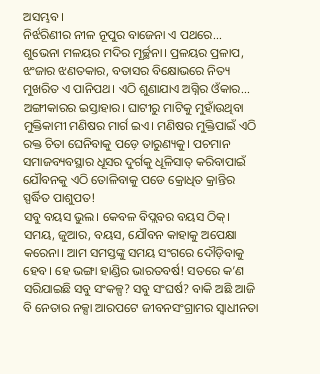ଅସମ୍ଭବ।
ନିର୍ଝରିଣୀର ନୀଳ ନୂପୁର ବାଜେନା ଏ ପଥରେ... ଶୁଭେନା ମଳୟର ମଦିର ମୂର୍ଚ୍ଛନା। ପ୍ରଳୟର ପ୍ରଳାପ, ଝଂଜାର ଝଣତକାର, ବତାସର ବିକ୍ଷୋଭରେ ନିତ୍ୟ ମୁଖରିତ ଏ ପାନିପଥ। ଏଠି ଶୁଣାଯାଏ ଅଗ୍ନିର ଓଁକାର... ଅଙ୍ଗୀକାରର ଇସ୍ତାହାର। ଘାଟୀରୁ ମାଟିକୁ ମୁହାଁଉଥିବା ମୁକ୍ତିକାମୀ ମଣିଷର ମାର୍ଗ ଇଏ। ମଣିଷର ମୁକ୍ତିପାଇଁ ଏଠି ରକ୍ତ ଚିତା ଘେନିବାକୁ ପଡ଼େ ତାରୁଣ୍ୟକୁ। ପଚମାନ ସମାଜବ୍ୟବସ୍ଥାର ଧୂସର ଦୁର୍ଗକୁ ଧୂଳିସାତ୍ କରିବାପାଇଁ ଯୌବନକୁ ଏଠି ତୋଳିବାକୁ ପଡେ କ୍ରୋଧିତ କ୍ରାନ୍ତିର ସ୍ପର୍ଦ୍ଧିତ ପାଶୁପତ!
ସବୁ ବୟସ ଭୁଲ। କେବଳ ବିପ୍ଲବର ବୟସ ଠିକ୍।
ସମୟ, ଜୁଆର, ବୟସ, ଯୌବନ କାହାକୁ ଅପେକ୍ଷା କରେନା। ଆମ ସମସ୍ତଙ୍କୁ ସମୟ ସଂଗରେ ଦୌଡ଼ିବାକୁ ହେବ। ହେ ଭଙ୍ଗା ହାଣ୍ଡିର ଭାରତବର୍ଷ! ସତରେ କ’ଣ ସରିଯାଇଛି ସବୁ ସଂକଳ୍ପ? ସବୁ ସଂଘର୍ଷ? ବାକି ଅଛି ଆଜି ବି ନେତାର ନକ୍ସା ଆରପଟେ ଜୀବନସଂଗ୍ରାମର ସ୍ୱାଧୀନତା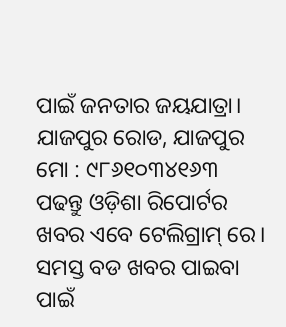ପାଇଁ ଜନତାର ଜୟଯାତ୍ରା।
ଯାଜପୁର ରୋଡ, ଯାଜପୁର
ମୋ : ୯୮୬୧୦୩୪୧୬୩
ପଢନ୍ତୁ ଓଡ଼ିଶା ରିପୋର୍ଟର ଖବର ଏବେ ଟେଲିଗ୍ରାମ୍ ରେ। ସମସ୍ତ ବଡ ଖବର ପାଇବା ପାଇଁ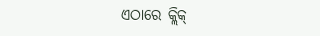ଏଠାରେ କ୍ଲିକ୍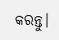କରନ୍ତୁ।